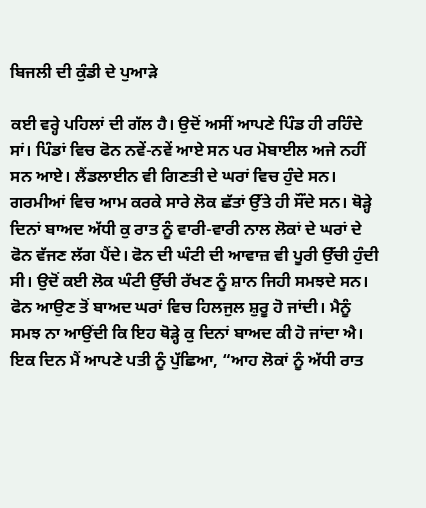ਬਿਜਲੀ ਦੀ ਕੁੰਡੀ ਦੇ ਪੁਆੜੇ

ਕਈ ਵਰ੍ਹੇ ਪਹਿਲਾਂ ਦੀ ਗੱਲ ਹੈ। ਉਦੋਂ ਅਸੀਂ ਆਪਣੇ ਪਿੰਡ ਹੀ ਰਹਿੰਦੇ ਸਾਂ। ਪਿੰਡਾਂ ਵਿਚ ਫੋਨ ਨਵੇਂ-ਨਵੇਂ ਆਏ ਸਨ ਪਰ ਮੋਬਾਈਲ ਅਜੇ ਨਹੀਂ ਸਨ ਆਏ। ਲੈਂਡਲਾਈਨ ਵੀ ਗਿਣਤੀ ਦੇ ਘਰਾਂ ਵਿਚ ਹੁੰਦੇ ਸਨ। ਗਰਮੀਆਂ ਵਿਚ ਆਮ ਕਰਕੇ ਸਾਰੇ ਲੋਕ ਛੱਤਾਂ ਉੱਤੇ ਹੀ ਸੌਂਦੇ ਸਨ। ਥੋੜ੍ਹੇ ਦਿਨਾਂ ਬਾਅਦ ਅੱਧੀ ਕੁ ਰਾਤ ਨੂੰ ਵਾਰੀ-ਵਾਰੀ ਨਾਲ ਲੋਕਾਂ ਦੇ ਘਰਾਂ ਦੇ ਫੋਨ ਵੱਜਣ ਲੱਗ ਪੈਂਦੇ। ਫੋਨ ਦੀ ਘੰਟੀ ਦੀ ਆਵਾਜ਼ ਵੀ ਪੂਰੀ ਉੱਚੀ ਹੁੰਦੀ ਸੀ। ਉਦੋਂ ਕਈ ਲੋਕ ਘੰਟੀ ਉੱਚੀ ਰੱਖਣ ਨੂੰ ਸ਼ਾਨ ਜਿਹੀ ਸਮਝਦੇ ਸਨ। ਫੋਨ ਆਉਣ ਤੋਂ ਬਾਅਦ ਘਰਾਂ ਵਿਚ ਹਿਲਜੁਲ ਸ਼ੁਰੂ ਹੋ ਜਾਂਦੀ। ਮੈਨੂੰ ਸਮਝ ਨਾ ਆਉਂਦੀ ਕਿ ਇਹ ਥੋੜ੍ਹੇ ਕੁ ਦਿਨਾਂ ਬਾਅਦ ਕੀ ਹੋ ਜਾਂਦਾ ਐ। ਇਕ ਦਿਨ ਮੈਂ ਆਪਣੇ ਪਤੀ ਨੂੰ ਪੁੱਛਿਆ, “ਆਹ ਲੋਕਾਂ ਨੂੰ ਅੱਧੀ ਰਾਤ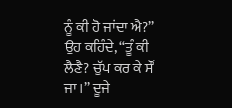ਨੂੰ ਕੀ ਹੋ ਜਾਂਦਾ ਐ?’’ ਉਹ ਕਹਿੰਦੇ, “ਤੂੰ ਕੀ ਲੈਣੈ? ਚੁੱਪ ਕਰ ਕੇ ਸੌਂ ਜਾ।’’ ਦੂਜੇ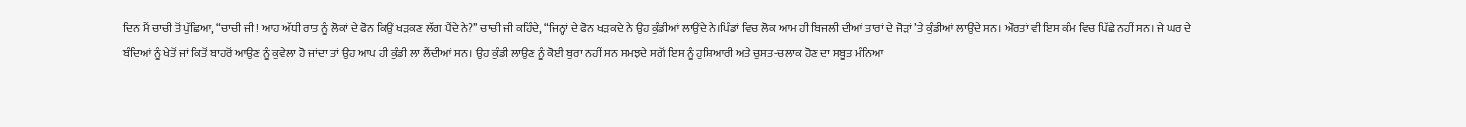ਦਿਨ ਮੈਂ ਚਾਚੀ ਤੋਂ ਪੁੱਛਿਆ, “ਚਾਚੀ ਜੀ! ਆਹ ਅੱਧੀ ਰਾਤ ਨੂੰ ਲੋਕਾਂ ਦੇ ਫੋਨ ਕਿਉਂ ਖੜਕਣ ਲੱਗ ਪੈਂਦੇ ਨੇ?’’ ਚਾਚੀ ਜੀ ਕਹਿੰਦੇ, “ਜਿਨ੍ਹਾਂ ਦੇ ਫੋਨ ਖੜਕਦੇ ਨੇ ਉਹ ਕੁੰਡੀਆਂ ਲਾਉਂਦੇ ਨੇ।ਪਿੰਡਾਂ ਵਿਚ ਲੋਕ ਆਮ ਹੀ ਬਿਜਲੀ ਦੀਆਂ ਤਾਰਾਂ ਦੇ ਜੋੜਾਂ ’ਤੇ ਕੁੰਡੀਆਂ ਲਾਉਂਦੇ ਸਨ। ਔਰਤਾਂ ਵੀ ਇਸ ਕੰਮ ਵਿਚ ਪਿੱਛੇ ਨਹੀਂ ਸਨ। ਜੇ ਘਰ ਦੇ ਬੰਦਿਆਂ ਨੂੰ ਖੇਤੋਂ ਜਾਂ ਕਿਤੋਂ ਬਾਹਰੋਂ ਆਉਣ ਨੂੰ ਕੁਵੇਲਾ ਹੋ ਜਾਂਦਾ ਤਾਂ ਉਹ ਆਪ ਹੀ ਕੁੰਡੀ ਲਾ ਲੈਂਦੀਆਂ ਸਨ। ਉਹ ਕੁੰਡੀ ਲਾਉਣ ਨੂੰ ਕੋਈ ਬੁਰਾ ਨਹੀਂ ਸਨ ਸਮਝਦੇ ਸਗੋਂ ਇਸ ਨੂੰ ਹੁਸ਼ਿਆਰੀ ਅਤੇ ਚੁਸਤ-ਚਲਾਕ ਹੋਣ ਦਾ ਸਬੂਤ ਮੰਨਿਆ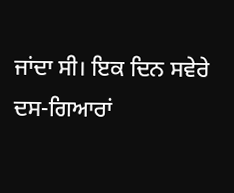ਜਾਂਦਾ ਸੀ। ਇਕ ਦਿਨ ਸਵੇਰੇ ਦਸ-ਗਿਆਰਾਂ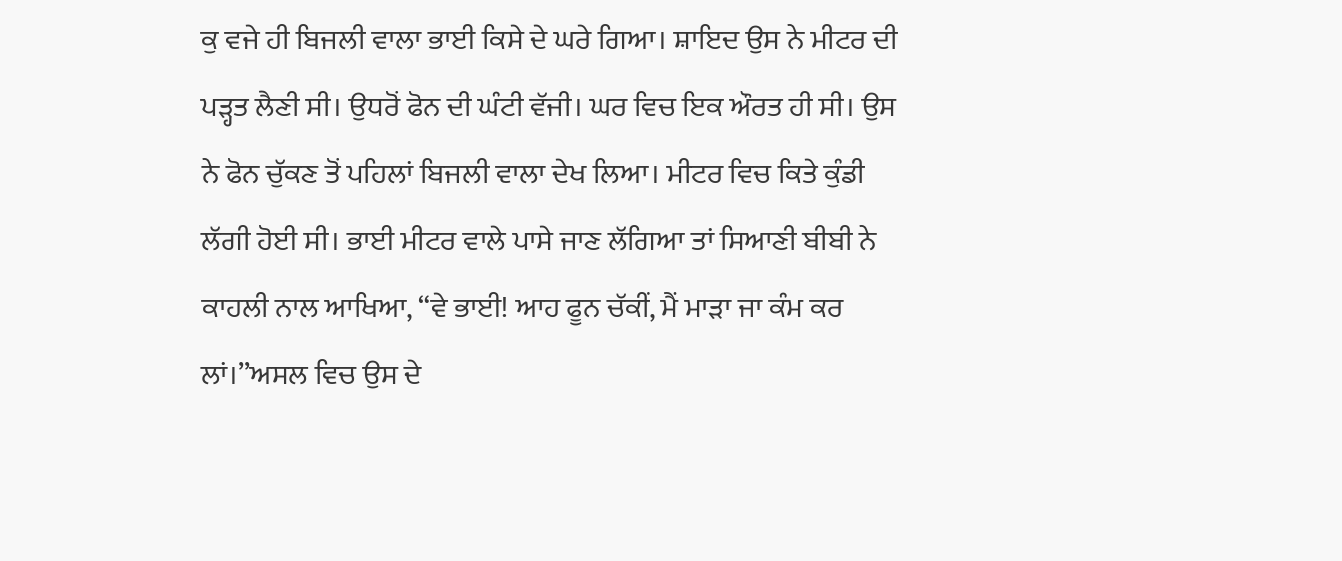ਕੁ ਵਜੇ ਹੀ ਬਿਜਲੀ ਵਾਲਾ ਭਾਈ ਕਿਸੇ ਦੇ ਘਰੇ ਗਿਆ। ਸ਼ਾਇਦ ਉਸ ਨੇ ਮੀਟਰ ਦੀ ਪੜ੍ਹਤ ਲੈਣੀ ਸੀ। ਉਧਰੋਂ ਫੋਨ ਦੀ ਘੰਟੀ ਵੱਜੀ। ਘਰ ਵਿਚ ਇਕ ਔਰਤ ਹੀ ਸੀ। ਉਸ ਨੇ ਫੋਨ ਚੁੱਕਣ ਤੋਂ ਪਹਿਲਾਂ ਬਿਜਲੀ ਵਾਲਾ ਦੇਖ ਲਿਆ। ਮੀਟਰ ਵਿਚ ਕਿਤੇ ਕੁੰਡੀ ਲੱਗੀ ਹੋਈ ਸੀ। ਭਾਈ ਮੀਟਰ ਵਾਲੇ ਪਾਸੇ ਜਾਣ ਲੱਗਿਆ ਤਾਂ ਸਿਆਣੀ ਬੀਬੀ ਨੇ ਕਾਹਲੀ ਨਾਲ ਆਖਿਆ, “ਵੇ ਭਾਈ! ਆਹ ਫੂਨ ਚੱਕੀਂ, ਮੈਂ ਮਾੜਾ ਜਾ ਕੰਮ ਕਰ ਲਾਂ।’’ਅਸਲ ਵਿਚ ਉਸ ਦੇ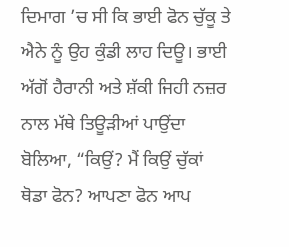ਦਿਮਾਗ ’ਚ ਸੀ ਕਿ ਭਾਈ ਫੋਨ ਚੁੱਕੂ ਤੇ ਐਨੇ ਨੂੰ ਉਹ ਕੁੰਡੀ ਲਾਹ ਦਿਊ। ਭਾਈ ਅੱਗੋਂ ਹੈਰਾਨੀ ਅਤੇ ਸ਼ੱਕੀ ਜਿਹੀ ਨਜ਼ਰ ਨਾਲ ਮੱਥੇ ਤਿਊੜੀਆਂ ਪਾਉਂਦਾ ਬੋਲਿਆ, “ਕਿਉਂ? ਮੈਂ ਕਿਉਂ ਚੁੱਕਾਂ ਥੋਡਾ ਫੋਨ? ਆਪਣਾ ਫੋਨ ਆਪ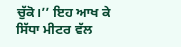ਚੁੱਕੋ।’’ ਇਹ ਆਖ ਕੇ ਸਿੱਧਾ ਮੀਟਰ ਵੱਲ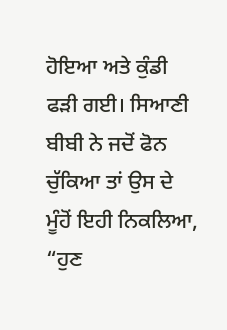ਹੋਇਆ ਅਤੇ ਕੁੰਡੀ ਫੜੀ ਗਈ। ਸਿਆਣੀ ਬੀਬੀ ਨੇ ਜਦੋਂ ਫੋਨ ਚੁੱਕਿਆ ਤਾਂ ਉਸ ਦੇ ਮੂੰਹੋਂ ਇਹੀ ਨਿਕਲਿਆ, “ਹੁਣ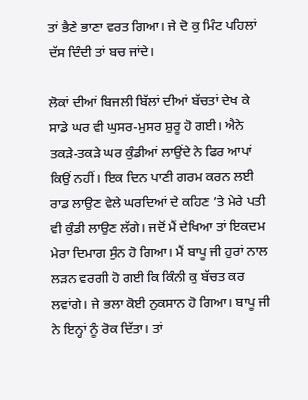ਤਾਂ ਭੈਣੇ ਭਾਣਾ ਵਰਤ ਗਿਆ। ਜੇ ਦੋ ਕੁ ਮਿੰਟ ਪਹਿਲਾਂ ਦੱਸ ਦਿੰਦੀ ਤਾਂ ਬਚ ਜਾਂਦੇ।

ਲੋਕਾਂ ਦੀਆਂ ਬਿਜਲੀ ਬਿੱਲਾਂ ਦੀਆਂ ਬੱਚਤਾਂ ਦੇਖ ਕੇ ਸਾਡੇ ਘਰ ਵੀ ਘੁਸਰ-ਮੁਸਰ ਸ਼ੁਰੂ ਹੋ ਗਈ। ਐਨੇ ਤਕੜੇ-ਤਕੜੇ ਘਰ ਕੁੰਡੀਆਂ ਲਾਉਂਦੇ ਨੇ ਫਿਰ ਆਪਾਂ ਕਿਉਂ ਨਹੀਂ। ਇਕ ਦਿਨ ਪਾਣੀ ਗਰਮ ਕਰਨ ਲਈ ਰਾਡ ਲਾਉਣ ਵੇਲੇ ਘਰਦਿਆਂ ਦੇ ਕਹਿਣ ’ਤੇ ਮੇਰੇ ਪਤੀ ਵੀ ਕੁੰਡੀ ਲਾਉਣ ਲੱਗੇ। ਜਦੋਂ ਮੈਂ ਦੇਖਿਆ ਤਾਂ ਇਕਦਮ ਮੇਰਾ ਦਿਮਾਗ ਸੁੰਨ ਹੋ ਗਿਆ। ਮੈਂ ਬਾਪੂ ਜੀ ਹੁਰਾਂ ਨਾਲ ਲੜਨ ਵਰਗੀ ਹੋ ਗਈ ਕਿ ਕਿੰਨੀ ਕੁ ਬੱਚਤ ਕਰ ਲਵਾਂਗੇ। ਜੇ ਭਲਾ ਕੋਈ ਨੁਕਸਾਨ ਹੋ ਗਿਆ। ਬਾਪੂ ਜੀ ਨੇ ਇਨ੍ਹਾਂ ਨੂੰ ਰੋਕ ਦਿੱਤਾ। ਤਾਂ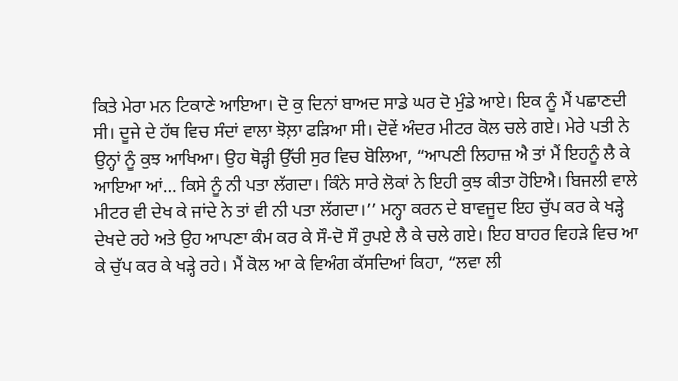ਕਿਤੇ ਮੇਰਾ ਮਨ ਟਿਕਾਣੇ ਆਇਆ। ਦੋ ਕੁ ਦਿਨਾਂ ਬਾਅਦ ਸਾਡੇ ਘਰ ਦੋ ਮੁੰਡੇ ਆਏ। ਇਕ ਨੂੰ ਮੈਂ ਪਛਾਣਦੀ ਸੀ। ਦੂਜੇ ਦੇ ਹੱਥ ਵਿਚ ਸੰਦਾਂ ਵਾਲਾ ਝੋਲ਼ਾ ਫੜਿਆ ਸੀ। ਦੋਵੇਂ ਅੰਦਰ ਮੀਟਰ ਕੋਲ ਚਲੇ ਗਏ। ਮੇਰੇ ਪਤੀ ਨੇ ਉਨ੍ਹਾਂ ਨੂੰ ਕੁਝ ਆਖਿਆ। ਉਹ ਥੋੜ੍ਹੀ ਉੱਚੀ ਸੁਰ ਵਿਚ ਬੋਲਿਆ, “ਆਪਣੀ ਲਿਹਾਜ਼ ਐ ਤਾਂ ਮੈਂ ਇਹਨੂੰ ਲੈ ਕੇ ਆਇਆ ਆਂ… ਕਿਸੇ ਨੂੰ ਨੀ ਪਤਾ ਲੱਗਦਾ। ਕਿੰਨੇ ਸਾਰੇ ਲੋਕਾਂ ਨੇ ਇਹੀ ਕੁਝ ਕੀਤਾ ਹੋਇਐ। ਬਿਜਲੀ ਵਾਲੇ ਮੀਟਰ ਵੀ ਦੇਖ ਕੇ ਜਾਂਦੇ ਨੇ ਤਾਂ ਵੀ ਨੀ ਪਤਾ ਲੱਗਦਾ।’’ ਮਨ੍ਹਾ ਕਰਨ ਦੇ ਬਾਵਜੂਦ ਇਹ ਚੁੱਪ ਕਰ ਕੇ ਖੜ੍ਹੇ ਦੇਖਦੇ ਰਹੇ ਅਤੇ ਉਹ ਆਪਣਾ ਕੰਮ ਕਰ ਕੇ ਸੌ-ਦੋ ਸੌ ਰੁਪਏ ਲੈ ਕੇ ਚਲੇ ਗਏ। ਇਹ ਬਾਹਰ ਵਿਹੜੇ ਵਿਚ ਆ ਕੇ ਚੁੱਪ ਕਰ ਕੇ ਖੜ੍ਹੇ ਰਹੇ। ਮੈਂ ਕੋਲ ਆ ਕੇ ਵਿਅੰਗ ਕੱਸਦਿਆਂ ਕਿਹਾ, “ਲਵਾ ਲੀ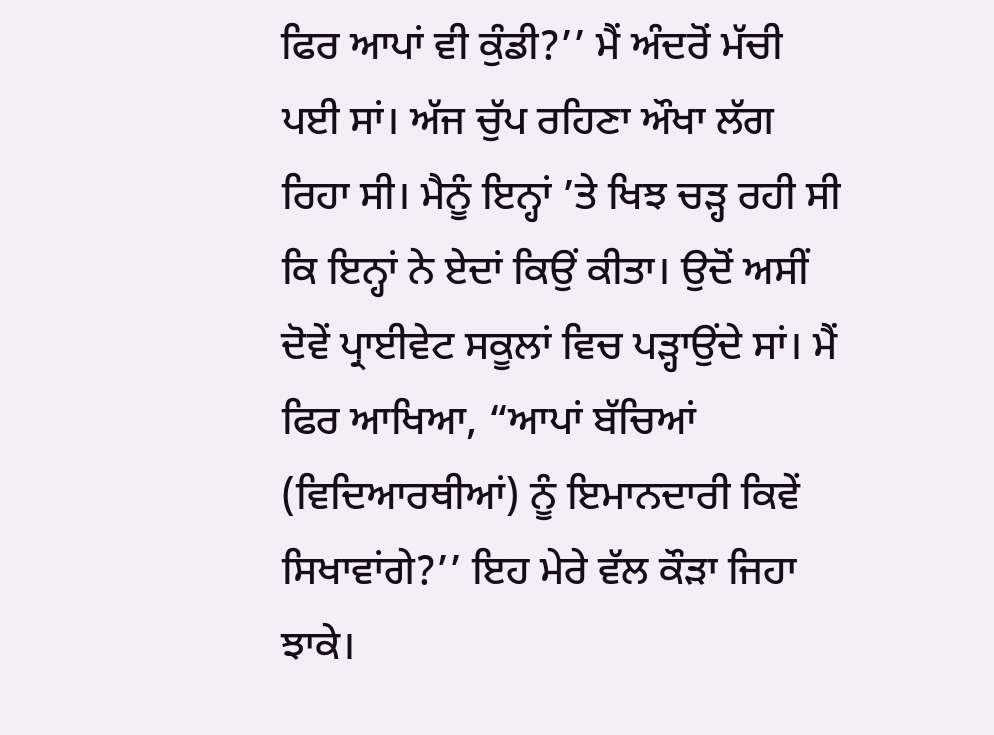ਫਿਰ ਆਪਾਂ ਵੀ ਕੁੰਡੀ?’’ ਮੈਂ ਅੰਦਰੋਂ ਮੱਚੀ ਪਈ ਸਾਂ। ਅੱਜ ਚੁੱਪ ਰਹਿਣਾ ਔਖਾ ਲੱਗ ਰਿਹਾ ਸੀ। ਮੈਨੂੰ ਇਨ੍ਹਾਂ ’ਤੇ ਖਿਝ ਚੜ੍ਹ ਰਹੀ ਸੀ ਕਿ ਇਨ੍ਹਾਂ ਨੇ ਏਦਾਂ ਕਿਉਂ ਕੀਤਾ। ਉਦੋਂ ਅਸੀਂ ਦੋਵੇਂ ਪ੍ਰਾਈਵੇਟ ਸਕੂਲਾਂ ਵਿਚ ਪੜ੍ਹਾਉਂਦੇ ਸਾਂ। ਮੈਂ ਫਿਰ ਆਖਿਆ, “ਆਪਾਂ ਬੱਚਿਆਂ (ਵਿਦਿਆਰਥੀਆਂ) ਨੂੰ ਇਮਾਨਦਾਰੀ ਕਿਵੇਂ ਸਿਖਾਵਾਂਗੇ?’’ ਇਹ ਮੇਰੇ ਵੱਲ ਕੌੜਾ ਜਿਹਾ ਝਾਕੇ।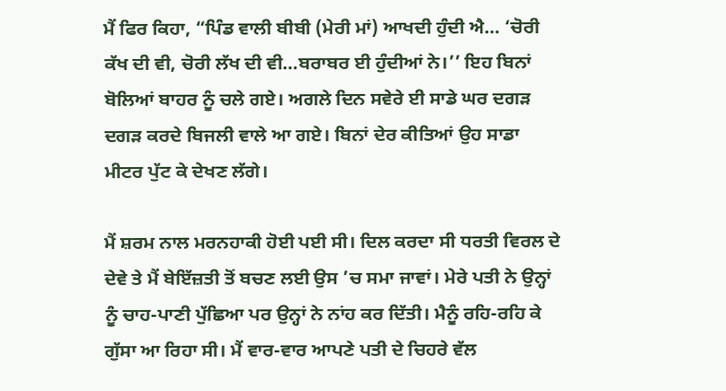ਮੈਂ ਫਿਰ ਕਿਹਾ, “ਪਿੰਡ ਵਾਲੀ ਬੀਬੀ (ਮੇਰੀ ਮਾਂ) ਆਖਦੀ ਹੁੰਦੀ ਐ… ‘ਚੋਰੀ ਕੱਖ ਦੀ ਵੀ, ਚੋਰੀ ਲੱਖ ਦੀ ਵੀ…ਬਰਾਬਰ ਈ ਹੁੰਦੀਆਂ ਨੇ।’’ ਇਹ ਬਿਨਾਂ ਬੋਲਿਆਂ ਬਾਹਰ ਨੂੰ ਚਲੇ ਗਏ। ਅਗਲੇ ਦਿਨ ਸਵੇਰੇ ਈ ਸਾਡੇ ਘਰ ਦਗੜ ਦਗੜ ਕਰਦੇ ਬਿਜਲੀ ਵਾਲੇ ਆ ਗਏ। ਬਿਨਾਂ ਦੇਰ ਕੀਤਿਆਂ ਉਹ ਸਾਡਾ ਮੀਟਰ ਪੁੱਟ ਕੇ ਦੇਖਣ ਲੱਗੇ।

ਮੈਂ ਸ਼ਰਮ ਨਾਲ ਮਰਨਹਾਕੀ ਹੋਈ ਪਈ ਸੀ। ਦਿਲ ਕਰਦਾ ਸੀ ਧਰਤੀ ਵਿਰਲ ਦੇ ਦੇਵੇ ਤੇ ਮੈਂ ਬੇਇੱਜ਼ਤੀ ਤੋਂ ਬਚਣ ਲਈ ਉਸ ’ਚ ਸਮਾ ਜਾਵਾਂ। ਮੇਰੇ ਪਤੀ ਨੇ ਉਨ੍ਹਾਂ ਨੂੰ ਚਾਹ-ਪਾਣੀ ਪੁੱਛਿਆ ਪਰ ਉਨ੍ਹਾਂ ਨੇ ਨਾਂਹ ਕਰ ਦਿੱਤੀ। ਮੈਨੂੰ ਰਹਿ-ਰਹਿ ਕੇ ਗੁੱਸਾ ਆ ਰਿਹਾ ਸੀ। ਮੈਂ ਵਾਰ-ਵਾਰ ਆਪਣੇ ਪਤੀ ਦੇ ਚਿਹਰੇ ਵੱਲ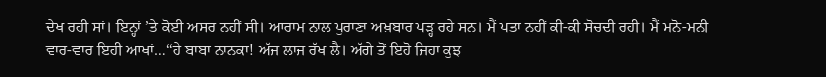ਦੇਖ ਰਹੀ ਸਾਂ। ਇਨ੍ਹਾਂ ’ਤੇ ਕੋਈ ਅਸਰ ਨਹੀਂ ਸੀ। ਆਰਾਮ ਨਾਲ ਪੁਰਾਣਾ ਅਖ਼ਬਾਰ ਪੜ੍ਹ ਰਹੇ ਸਨ। ਮੈਂ ਪਤਾ ਨਹੀਂ ਕੀ-ਕੀ ਸੋਚਦੀ ਰਹੀ। ਮੈਂ ਮਨੋ-ਮਨੀ ਵਾਰ-ਵਾਰ ਇਹੀ ਆਖਾਂ…‘‘ਹੇ ਬਾਬਾ ਨਾਨਕਾ! ਅੱਜ ਲਾਜ ਰੱਖ ਲੈ। ਅੱਗੇ ਤੋਂ ਇਹੋ ਜਿਹਾ ਕੁਝ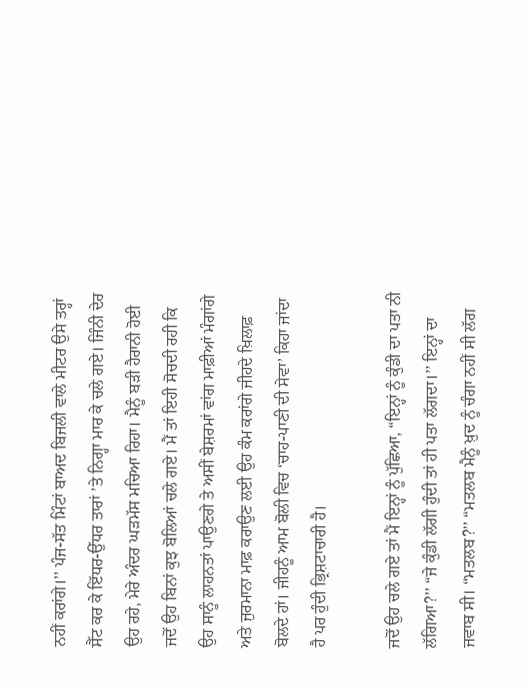ਨਹੀਂ ਕਰਾਂਗੇ।’’ ਪੰਜ-ਸੱਤ ਮਿੰਟਾਂ ਬਾਅਦ ਬਿਜਲੀ ਵਾਲੇ ਮੀਟਰ ਉਸੇ ਤਰ੍ਹਾਂ ਸੈੱਟ ਕਰ ਕੇ ਇੱਧਰ-ਉੱਧਰ ਤਾਰਾਂ ’ਤੇ ਨਿਗ੍ਹਾ ਮਾਰ ਕੇ ਚਲੇ ਗਏ। ਜਿੰਨੀ ਦੇਰ ਉਹ ਰਹੇ, ਮੇਰੇ ਅੰਦਰ ਘੜਮੱਸ ਮਚਿਆ ਰਿਹਾ। ਮੈਨੂੰ ਬੜੀ ਹੈਰਾਨੀ ਹੋਈ ਜਦੋਂ ਉਹ ਬਿਨਾਂ ਕੁਝ ਬੋਲਿਆਂ ਚਲੇ ਗਏ। ਮੈਂ ਤਾਂ ਇਹੀ ਸੋਚਦੀ ਰਹੀ ਕਿ ਉਹ ਸਾਨੂੰ ਲਾਹਨਤਾਂ ਪਾਉਣਗੇ ਤੇ ਅਸੀਂ ਬੇਸ਼ਰਮਾਂ ਵਾਂਗ ਮਾਫ਼ੀਆਂ ਮੰਗਾਂਗੇ ਅਤੇ ਜੁਰਮਾਨਾ ਮਾਫ਼ ਕਰਾਉਣ ਲਈ ਉਹ ਕੰਮ ਕਰਾਂਗੇ ਜੀਹਦੇ ਖ਼ਿਲਾਫ਼ ਬੋਲਦੇ ਹਾਂ। ਜੀਹਨੂੰ ਆਮ ਬੋਲੀ ਵਿਚ ‘ਚਾਹ-ਪਾਣੀ ਦੀ ਸੇਵਾ’ ਕਿਹਾ ਜਾਂਦਾ ਹੈ ਪਰ ਹੁੰਦੀ ਭ੍ਰਿਸ਼ਟਾਚਾਰੀ ਹੈ।

ਜਦੋਂ ਉਹ ਚਲੇ ਗਏ ਤਾਂ ਮੈਂ ਇਨ੍ਹਾਂ ਨੂੰ ਪੁੱਛਿਆ, “ਇਨ੍ਹਾਂ ਨੂੰ ਕੁੰਡੀ ਦਾ ਪਤਾ ਨੀ ਲੱਗਿਆ?’’ “ਜੇ ਕੁੰਡੀ ਲੱਗੀ ਹੁੰਦੀ ਤਾਂ ਹੀ ਪਤਾ ਲੱਗਦਾ।’’ ਇਨ੍ਹਾਂ ਦਾ ਜਵਾਬ ਸੀ। “ਮਤਲਬ?’’ “ਮਤਲਬ ਮੈਨੂੰ ਖ਼ੁਦ ਨੂੰ ਚੰਗਾ ਨਹੀਂ ਸੀ ਲੱਗ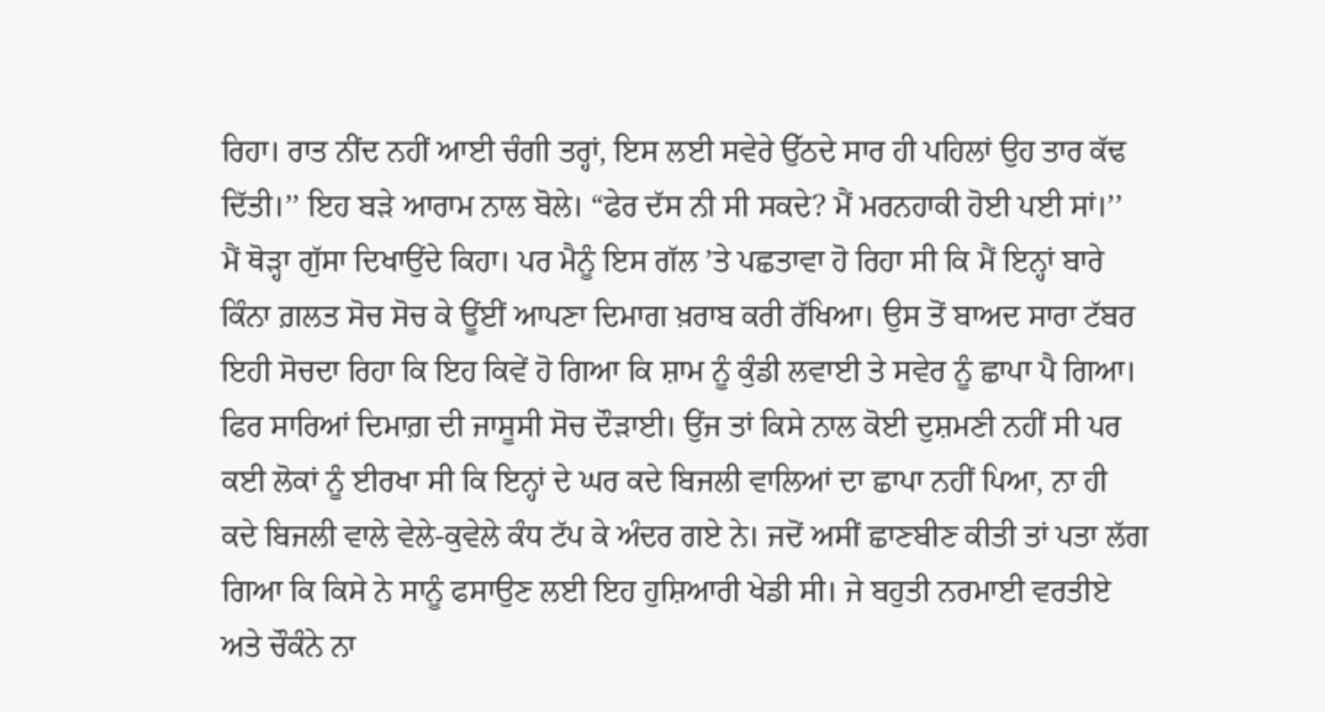ਰਿਹਾ। ਰਾਤ ਨੀਂਦ ਨਹੀਂ ਆਈ ਚੰਗੀ ਤਰ੍ਹਾਂ, ਇਸ ਲਈ ਸਵੇਰੇ ਉੱਠਦੇ ਸਾਰ ਹੀ ਪਹਿਲਾਂ ਉਹ ਤਾਰ ਕੱਢ ਦਿੱਤੀ।’’ ਇਹ ਬੜੇ ਆਰਾਮ ਨਾਲ ਬੋਲੇ। “ਫੇਰ ਦੱਸ ਨੀ ਸੀ ਸਕਦੇ? ਮੈਂ ਮਰਨਹਾਕੀ ਹੋਈ ਪਈ ਸਾਂ।’’ ਮੈਂ ਥੋੜ੍ਹਾ ਗੁੱਸਾ ਦਿਖਾਉਂਦੇ ਕਿਹਾ। ਪਰ ਮੈਨੂੰ ਇਸ ਗੱਲ ’ਤੇ ਪਛਤਾਵਾ ਹੋ ਰਿਹਾ ਸੀ ਕਿ ਮੈਂ ਇਨ੍ਹਾਂ ਬਾਰੇ ਕਿੰਨਾ ਗ਼ਲਤ ਸੋਚ ਸੋਚ ਕੇ ਊਂਈਂ ਆਪਣਾ ਦਿਮਾਗ ਖ਼ਰਾਬ ਕਰੀ ਰੱਖਿਆ। ਉਸ ਤੋਂ ਬਾਅਦ ਸਾਰਾ ਟੱਬਰ ਇਹੀ ਸੋਚਦਾ ਰਿਹਾ ਕਿ ਇਹ ਕਿਵੇਂ ਹੋ ਗਿਆ ਕਿ ਸ਼ਾਮ ਨੂੰ ਕੁੰਡੀ ਲਵਾਈ ਤੇ ਸਵੇਰ ਨੂੰ ਛਾਪਾ ਪੈ ਗਿਆ। ਫਿਰ ਸਾਰਿਆਂ ਦਿਮਾਗ਼ ਦੀ ਜਾਸੂਸੀ ਸੋਚ ਦੌੜਾਈ। ਉਂਜ ਤਾਂ ਕਿਸੇ ਨਾਲ ਕੋਈ ਦੁਸ਼ਮਣੀ ਨਹੀਂ ਸੀ ਪਰ ਕਈ ਲੋਕਾਂ ਨੂੰ ਈਰਖਾ ਸੀ ਕਿ ਇਨ੍ਹਾਂ ਦੇ ਘਰ ਕਦੇ ਬਿਜਲੀ ਵਾਲਿਆਂ ਦਾ ਛਾਪਾ ਨਹੀਂ ਪਿਆ, ਨਾ ਹੀ ਕਦੇ ਬਿਜਲੀ ਵਾਲੇ ਵੇਲੇ-ਕੁਵੇਲੇ ਕੰਧ ਟੱਪ ਕੇ ਅੰਦਰ ਗਏ ਨੇ। ਜਦੋਂ ਅਸੀਂ ਛਾਣਬੀਣ ਕੀਤੀ ਤਾਂ ਪਤਾ ਲੱਗ ਗਿਆ ਕਿ ਕਿਸੇ ਨੇ ਸਾਨੂੰ ਫਸਾਉਣ ਲਈ ਇਹ ਹੁਸ਼ਿਆਰੀ ਖੇਡੀ ਸੀ। ਜੇ ਬਹੁਤੀ ਨਰਮਾਈ ਵਰਤੀਏ ਅਤੇ ਚੌਕੰਨੇ ਨਾ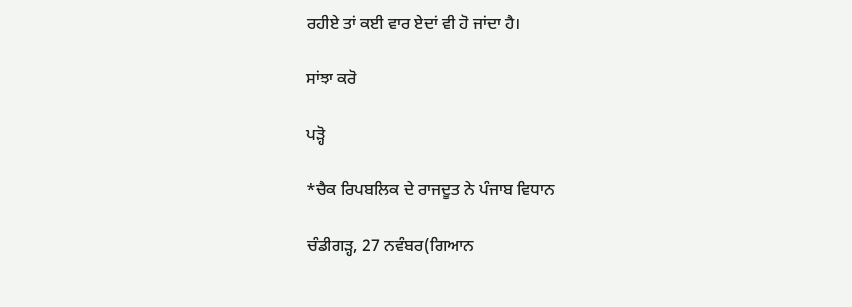ਰਹੀਏ ਤਾਂ ਕਈ ਵਾਰ ਏਦਾਂ ਵੀ ਹੋ ਜਾਂਦਾ ਹੈ।

ਸਾਂਝਾ ਕਰੋ

ਪੜ੍ਹੋ

*ਚੈਕ ਰਿਪਬਲਿਕ ਦੇ ਰਾਜਦੂਤ ਨੇ ਪੰਜਾਬ ਵਿਧਾਨ

ਚੰਡੀਗੜ੍ਹ, 27 ਨਵੰਬਰ(ਗਿਆਨ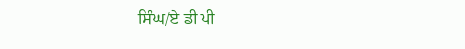ਸਿੰਘ/ਏ ਡੀ ਪੀ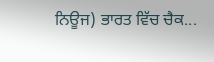ਨਿਊਜ) ਭਾਰਤ ਵਿੱਚ ਚੈਕ...